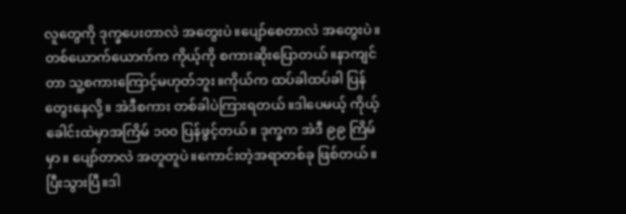လူတွေကို ဒုက္ခပေးတာလဲ အတွေးပဲ။ပျော်စေတာလဲ အတွေးပဲ။
တစ်ယောက်ယောက်က ကိုယ့်ကို စကားဆိုးပြောတယ်။နာကျင်တာ သူ့စကားကြောင့်မဟုတ်ဘူး။ကိုယ်က ထပ်ခါထပ်ခါ ပြန်တွေးနေလို့။ အဲဒီစကား တစ်ခါပဲကြားရတယ်။ဒါပေမယ့် ကိုယ့်ခေါင်းထဲမှာအကြိမ် ၁၀၀ ပြန်ဖွင့်တယ်။ ဒုက္ခက အဲဒီ ၉၉ ကြိမ်မှာ။ ပျော်တာလဲ အတူတူပဲ။ကောင်းတဲ့အရာတစ်ခု ဖြစ်တယ်။ပြီးသွားပြီ။ဒါ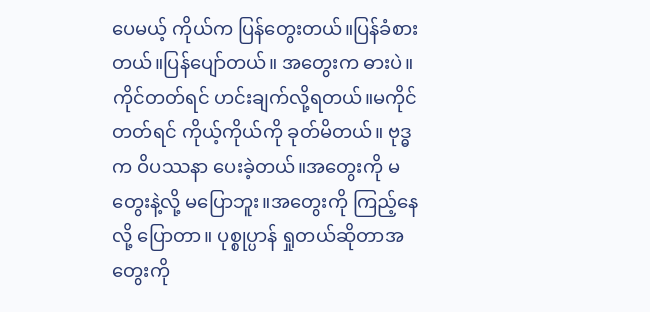ပေမယ့် ကိုယ်က ပြန်တွေးတယ်။ပြန်ခံစားတယ်။ပြန်ပျော်တယ်။ အတွေးက ဓားပဲ။ကိုင်တတ်ရင် ဟင်းချက်လို့ရတယ်။မကိုင်တတ်ရင် ကိုယ့်ကိုယ်ကို ခုတ်မိတယ်။ ဗုဒ္ဓက ဝိပဿနာ ပေးခဲ့တယ်။အတွေးကို မတွေးနဲ့လို့ မပြောဘူး။အတွေးကို ကြည့်နေလို့ ပြောတာ။ ပုစ္စုပ္ပာန် ရှုတယ်ဆိုတာအတွေးကို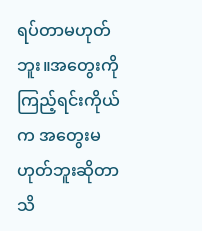ရပ်တာမဟုတ်ဘူး။အတွေးကို ကြည့်ရင်းကိုယ်က အတွေးမဟုတ်ဘူးဆိုတာ သိ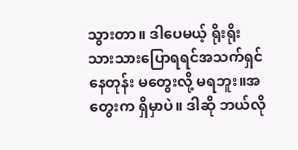သွားတာ။ ဒါပေမယ့် ရိုးရိုးသားသားပြောရရင်အသက်ရှင်နေတုန်း မတွေးလို့ မရဘူး။အတွေးက ရှိမှာပဲ။ ဒါဆို ဘယ်လို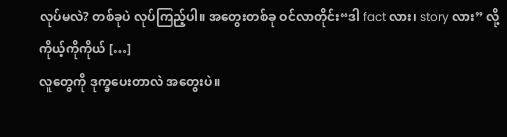လုပ်မလဲ? တစ်ခုပဲ လုပ်ကြည့်ပါ။ အတွေးတစ်ခု ဝင်လာတိုင်း“ဒါ fact လား၊ story လား” လို့ ကိုယ့်ကိုကိုယ် […]
လူတွေကို ဒုက္ခပေးတာလဲ အတွေးပဲ။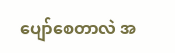ပျော်စေတာလဲ အ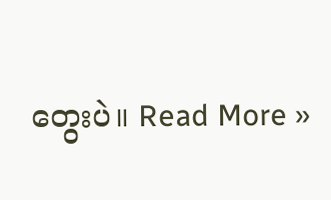တွေးပဲ။ Read More »